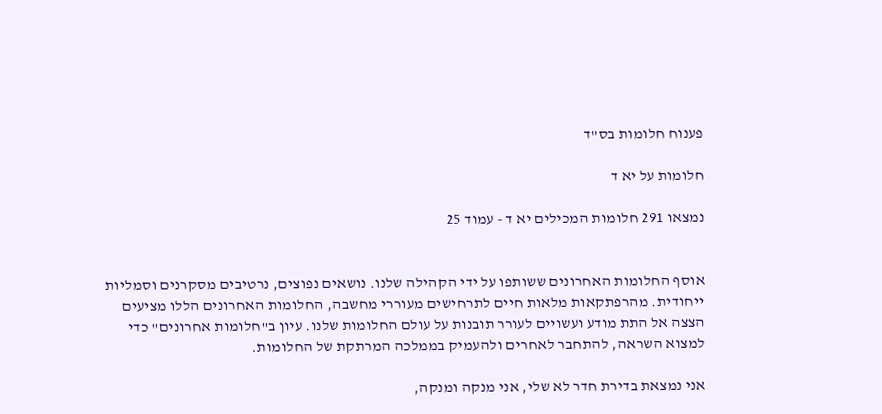פענוח חלומות בס"ד

חלומות על יא ד

נמצאו 291 חלומות המכילים יא ד - עמוד 25


אוסף החלומות האחרונים ששותפו על ידי הקהילה שלנו. נושאים נפוצים, נרטיבים מסקרנים וסמליות ייחודית. מהרפתקאות מלאות חיים לתרחישים מעוררי מחשבה, החלומות האחרונים הללו מציעים הצצה אל התת מודע ועשויים לעורר תובנות על עולם החלומות שלנו. עיון ב"חלומות אחרונים" כדי למצוא השראה, להתחבר לאחרים ולהעמיק בממלכה המרתקת של החלומות.

אני נמצאת בדירת חדר לא שלי, אני מנקה ומנקה,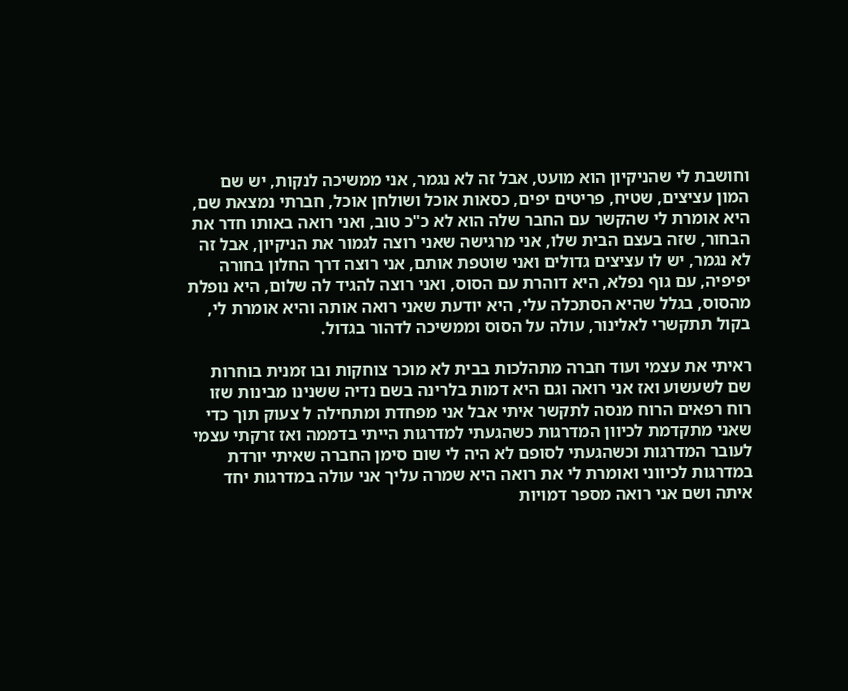וחושבת לי שהניקיון הוא מועט, אבל זה לא נגמר, אני ממשיכה לנקות, יש שם המון עציצים, שטיח, פריטים יפים, כסאות אוכל ושולחן אוכל, חברתי נמצאת שם, היא אומרת לי שהקשר עם החבר שלה הוא לא כ"כ טוב, ואני רואה באותו חדר את הבחור, שזה בעצם הבית שלו, אני מרגישה שאני רוצה לגמור את הניקיון, אבל זה לא נגמר, יש לו עציצים גדולים ואני שוטפת אותם, אני רוצה דרך החלון בחורה יפיפיה, עם גוף נפלא, היא דוהרת עם הסוס, ואני רוצה להגיד לה שלום, היא נופלת מהסוס, בגלל שהיא הסתכלה עלי, היא יודעת שאני רואה אותה והיא אומרת לי, בקול תתקשרי לאלינור, עולה על הסוס וממשיכה לדהור בגדול.

ראיתי את עצמי ועוד חברה מתהלכות בבית לא מוכר צוחקות ובו זמנית בוחרות שם לשעשוע ואז אני רואה וגם היא דמות בלרינה בשם נדיה ששנינו מבינות שזו רוח רפאים הרוח מנסה לתקשר איתי אבל אני מפחדת ומתחילה ל צעוק תוך כדי שאני מתקדמת לכיוון המדרגות כשהגעתי למדרגות הייתי בדממה ואז זרקתי עצמי לעובר המדרגות וכשהגעתי לסופם לא היה לי שום סימן החברה שאיתי יורדת במדרגות לכיווני ואומרת לי את רואה היא שמרה עליך אני עולה במדרגות יחד איתה ושם אני רואה מספר דמויות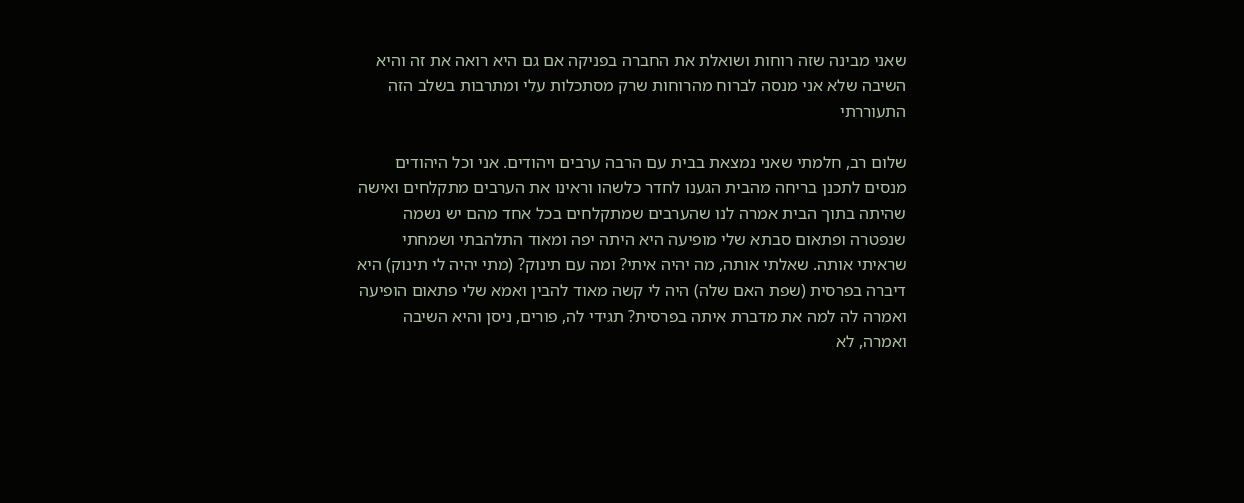שאני מבינה שזה רוחות ושואלת את החברה בפניקה אם גם היא רואה את זה והיא השיבה שלא אני מנסה לברוח מהרוחות שרק מסתכלות עלי ומתרבות בשלב הזה התעוררתי

שלום רב, חלמתי שאני נמצאת בבית עם הרבה ערבים ויהודים. אני וכל היהודים מנסים לתכנן בריחה מהבית הגענו לחדר כלשהו וראינו את הערבים מתקלחים ואישה שהיתה בתוך הבית אמרה לנו שהערבים שמתקלחים בכל אחד מהם יש נשמה שנפטרה ופתאום סבתא שלי מופיעה היא היתה יפה ומאוד התלהבתי ושמחתי שראיתי אותה. שאלתי אותה, מה יהיה איתי? ומה עם תינוק? (מתי יהיה לי תינוק) היא דיברה בפרסית (שפת האם שלה) היה לי קשה מאוד להבין ואמא שלי פתאום הופיעה ואמרה לה למה את מדברת איתה בפרסית? תגידי לה, פורים, ניסן והיא השיבה ואמרה, לא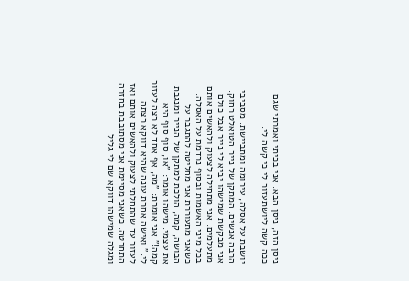ניסן הזה, ניסן הבא. אני בכיתי ואמרתי שגם ככה קשה ליושתעזור לי כי קשה לי.

יושבת על אסלה, עירומה ומתביישת. מסביבי הרבה אנשים. המתקן של נייר הטואלט רחוק. אני מבקשת שמישהו יביא לי נייר אבל כולם מתעלמים. אני מתחילה לצעוק ולהאשים אותם בכל מיני האשמות ובסוף נרדמת על האסלה. כשאני מתעוררת אני מחליטה להתגבר על הבושה, קמה, הולכת למתקן של הנייר ומנגבת את עצמי. מישהו אומר: "או, סוף סוף היא קמה!" אני אומרת: "מה, אף אחד לא רצה לעזור לי." ואישה אחרת עונה שהיא דווקא רצתה לעזור עד שהתחלתי לצעוק ולהאשים אותם ואז התחרטה. כשאני מסיימת אני מסתובבת בחזרה ומגלה שמישהו דווקא שם לי גליל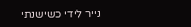נייר לידי כשישנתי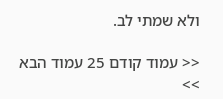ולא שמתי לב.

<< עמוד קודם 25 עמוד הבא >>